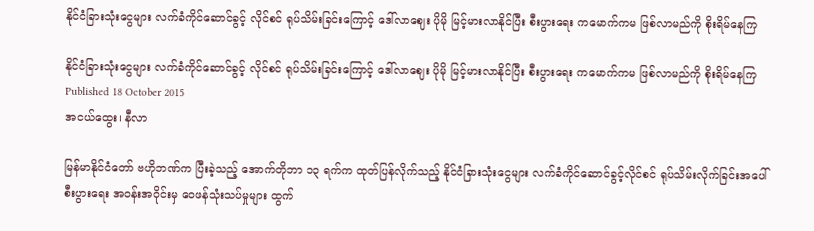နိုင်ငံခြားသုံးငွေများ လက်ခံကိုင်ဆောင်ခွင့် လိုင်စင် ရုပ်သိမ်းခြင်းကြောင့် ဒေါ်လာဈေး ပိုမို မြင့်မားလာနိုင်ပြီး စီးပွားရေး ကမောက်ကမ ဖြစ်လာမည်ကို စိုးရိမ်နေကြ

နိုင်ငံခြားသုံးငွေများ လက်ခံကိုင်ဆောင်ခွင့် လိုင်စင် ရုပ်သိမ်းခြင်းကြောင့် ဒေါ်လာဈေး ပိုမို မြင့်မားလာနိုင်ပြီး စီးပွားရေး ကမောက်ကမ ဖြစ်လာမည်ကို စိုးရိမ်နေကြ
Published 18 October 2015
အငယ်ထွေး၊ နီလာ

မြန်မာနိုင်ငံတော် ဗဟိုဘဏ်က ပြီးခဲ့သည့် အောက်တိုဘာ ၁၃ ရက်က ထုတ်ပြန်လိုက်သည့် နိုင်ငံခြားသုံးငွေများ လက်ခံကိုင်ဆောင်ခွင့်လိုင်စင် ရုပ်သိမ်းလိုက်ခြင်းအပေါ် စီးပွားရေး အဝန်းအဝိုင်းမှ ဝေဖန်သုံးသပ်မှုများ ထွက်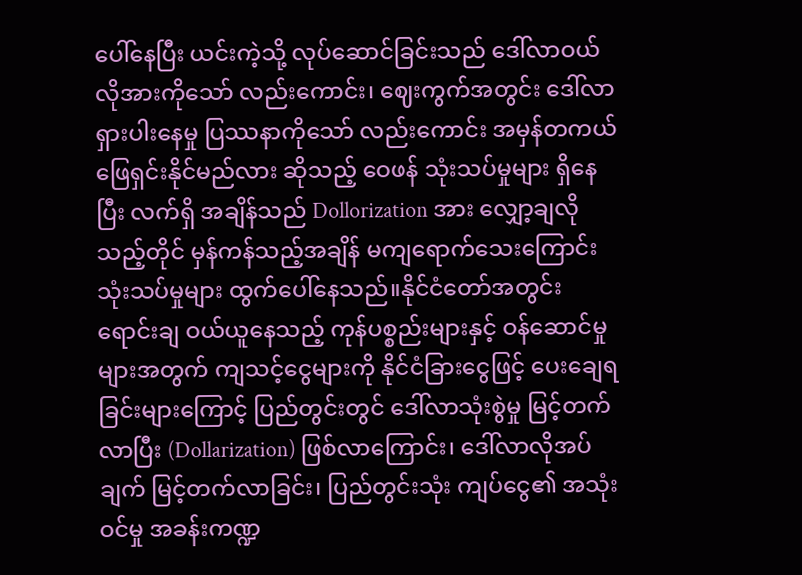ပေါ်နေပြီး ယင်းကဲ့သို့ လုပ်ဆောင်ခြင်းသည် ဒေါ်လာဝယ်လိုအားကိုသော် လည်းကောင်း၊ ဈေးကွက်အတွင်း ဒေါ်လာရှားပါးနေမှု ပြဿနာကိုသော် လည်းကောင်း အမှန်တကယ် ဖြေရှင်းနိုင်မည်လား ဆိုသည့် ဝေဖန် သုံးသပ်မှုများ ရှိနေပြီး လက်ရှိ အချိန်သည် Dollorization အား လျှော့ချလိုသည့်တိုင် မှန်ကန်သည့်အချိန် မကျရောက်သေးကြောင်း သုံးသပ်မှုများ ထွက်ပေါ်နေသည်။နိုင်ငံတော်အတွင်း ရောင်းချ ဝယ်ယူနေသည့် ကုန်ပစ္စည်းများနှင့် ဝန်ဆောင်မှုများအတွက် ကျသင့်ငွေများကို နိုင်ငံခြားငွေဖြင့် ပေးချေရခြင်းများကြောင့် ပြည်တွင်းတွင် ဒေါ်လာသုံးစွဲမှု မြင့်တက်လာပြီး (Dollarization) ဖြစ်လာကြောင်း၊ ဒေါ်လာလိုအပ်ချက် မြင့်တက်လာခြင်း၊ ပြည်တွင်းသုံး ကျပ်ငွေ၏ အသုံးဝင်မှု အခန်းကဏ္ဍ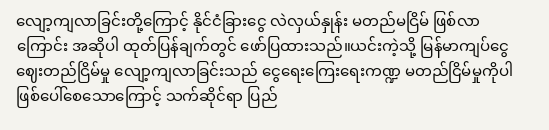လျော့ကျလာခြင်းတို့ကြောင့် နိုင်ငံခြားငွေ လဲလှယ်နှုန်း မတည်မငြိမ် ဖြစ်လာကြောင်း အဆိုပါ ထုတ်ပြန်ချက်တွင် ဖော်ပြထားသည်။ယင်းကဲ့သို့ မြန်မာကျပ်ငွေ ဈေးတည်ငြိမ်မှု လျော့ကျလာခြင်းသည် ငွေရေးကြေးရေးကဏ္ဍ မတည်ငြိမ်မှုကိုပါ ဖြစ်ပေါ်စေသောကြောင့် သက်ဆိုင်ရာ ပြည်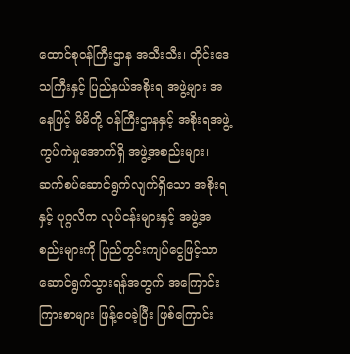ထောင်စုဝန်ကြီးဌာန အသီးသီး၊ တိုင်းဒေသကြီးနှင့် ပြည်နယ်အစိုးရ အဖွဲ့များ အနေဖြင့် မိမိတို့ ဝန်ကြီးဌာနနှင့် အစိုးရအဖွဲ့ ကွပ်ကဲမှုအောက်ရှိ အဖွဲ့အစည်းများ၊ ဆက်စပ်ဆောင်ရွက်လျက်ရှိသော အစိုးရနှင့် ပုဂ္ဂလိက လုပ်ငန်းများနှင့် အဖွဲ့အစည်းများကို ပြည်တွင်းကျပ်ငွေဖြင့်သာ ဆောင်ရွက်သွားရန်အတွက် အကြောင်းကြားစာများ ဖြန့်ဝေခဲ့ပြီး ဖြစ်ကြောင်း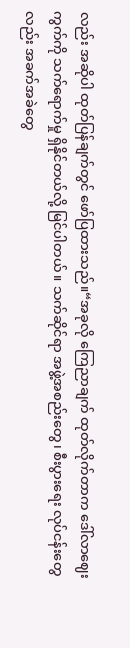လည်း အဆိုပါ ထုတ်ပြန်ချက်တွင် ဖော်ပြထားသည်။“အခုလို ကြေညာချက် ထုတ်လိုက်တာက ဒေါ်လာဈေးကွက်ကို သက်ရောက်မှု ရှိနိုင်တယ်လို့ မြင်ပါတယ်။ သက်ဆိုင်ရာ အဖွဲ့အစည်းတွေ၊ စီးပွားရေး လုပ်ငန်းတွေလည်း အခက်အခဲတွေ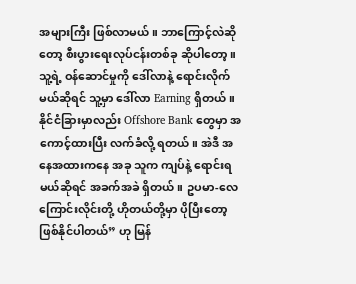အများကြီး ဖြစ်လာမယ်။ ဘာကြောင့်လဲဆိုတော့ စီးပွားရေးလုပ်ငန်းတစ်ခု ဆိုပါတော့။ သူ့ရဲ့ ဝန်ဆောင်မှုကို ဒေါ်လာနဲ့ ရောင်းလိုက်မယ်ဆိုရင် သူ့မှာ ဒေါ်လာ Earning ရှိတယ်။ နိုင်ငံခြားမှာလည်း Offshore Bank တွေမှာ အကောင့်ထားပြီး လက်ခံလို့ ရတယ်။ အဲဒီ အနေအထားကနေ အခု သူက ကျပ်နဲ့ ရောင်းရမယ်ဆိုရင် အခက်အခဲ ရှိတယ်။ ဥပမာ-လေကြောင်းလိုင်းတို့ ဟိုတယ်တို့မှာ ပိုပြီးတော့ ဖြစ်နိုင်ပါတယ်” ဟု မြန်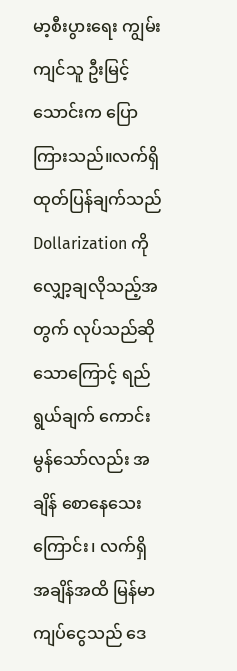မာ့စီးပွားရေး ကျွမ်းကျင်သူ ဦးမြင့်သောင်းက ပြောကြားသည်။လက်ရှိ ထုတ်ပြန်ချက်သည် Dollarization ကို လျှော့ချလိုသည့်အတွက် လုပ်သည်ဆိုသောကြောင့် ရည်ရွယ်ချက် ကောင်းမွန်သော်လည်း အချိန် စောနေသေးကြောင်း၊ လက်ရှိ အချိန်အထိ မြန်မာကျပ်ငွေသည် ဒေ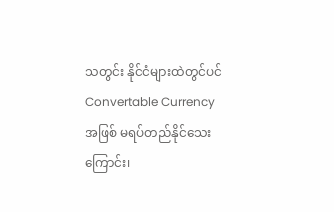သတွင်း နိုင်ငံများထဲတွင်ပင် Convertable Currency အဖြစ် မရပ်တည်နိုင်သေးကြောင်း၊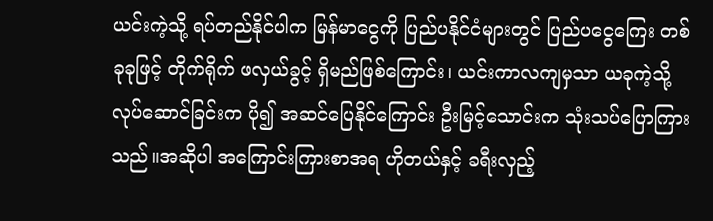ယင်းကဲ့သို့ ရပ်တည်နိုင်ပါက မြန်မာငွေကို ပြည်ပနိုင်ငံများတွင် ပြည်ပငွေကြေး တစ်ခုခုဖြင့် တိုက်ရိုက် ဖလှယ်ခွင့် ရှိမည်ဖြစ်ကြောင်း၊ ယင်းကာလကျမှသာ ယခုကဲ့သို့ လုပ်ဆောင်ခြင်းက ပို၍ အဆင်ပြေနိုင်ကြောင်း ဦးမြင့်သောင်းက သုံးသပ်ပြောကြားသည်။အဆိုပါ အကြောင်းကြားစာအရ ဟိုတယ်နှင့် ခရီးလှည့်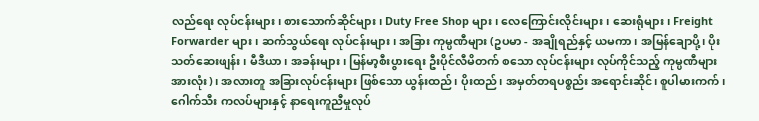လည်ရေး လုပ်ငန်းများ၊ စားသောက်ဆိုင်များ၊ Duty Free Shop များ၊ လေကြောင်းလိုင်းများ၊ ဆေးရုံများ၊ Freight Forwarder များ၊ ဆက်သွယ်ရေး လုပ်ငန်းများ၊ အခြား ကုမ္ပဏီများ (ဥပမာ - အချိုရည်နှင့် ယမကာ၊ အမြန်ချောပို့၊ ပိုးသတ်ဆေးဖျန်း၊ မီဒီယာ၊ အခန်းများ၊ မြန်မာ့စီးပွားရေး ဦးပိုင်လီမိတက် စသော လုပ်ငန်းများ လုပ်ကိုင်သည့် ကုမ္ပဏီများ အားလုံး)၊ အလားတူ အခြားလုပ်ငန်းများ ဖြစ်သော ယွန်းထည်၊ ပိုးထည်၊ အမှတ်တရပစ္စည်း အရောင်းဆိုင်၊ စူပါမားကက်၊ ဂေါက်သီး ကလပ်များနှင့် နာရေးကူညီမှုလုပ်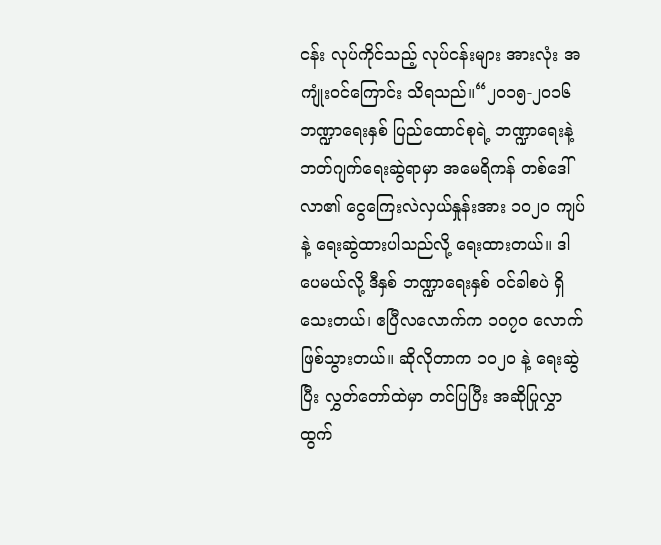ငန်း လုပ်ကိုင်သည့် လုပ်ငန်းများ အားလုံး အကျုံးဝင်ကြောင်း သိရသည်။“၂၀၁၅-၂၀၁၆ ဘဏ္ဍာရေးနှစ် ပြည်ထောင်စုရဲ့ ဘဏ္ဍာရေးနဲ့ ဘတ်ဂျက်ရေးဆွဲရာမှာ အမေရိကန် တစ်ဒေါ်လာ၏ ငွေကြေးလဲလှယ်နှုန်းအား ၁၀၂၀ ကျပ်နဲ့ ရေးဆွဲထားပါသည်လို့ ရေးထားတယ်။ ဒါပေမယ်လို့ ဒီနှစ် ဘဏ္ဍာရေးနှစ် ဝင်ခါစပဲ ရှိသေးတယ်၊ ဧပြီလလောက်က ၁၀၇၀ လောက် ဖြစ်သွားတယ်။ ဆိုလိုတာက ၁၀၂၀ နဲ့ ရေးဆွဲပြီး လွှတ်တော်ထဲမှာ တင်ပြပြီး အဆိုပြုလွှာ ထွက်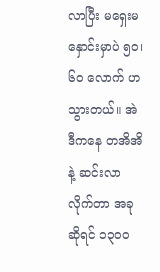လာပြီး မရှေးမနှောင်းမှာပဲ ၅၀၊ ၆၀ လောက် ဟသွားတယ်။ အဲဒီကနေ တအိအိနဲ့ ဆင်းလာလိုက်တာ အခုဆိုရင် ၁၃၀၀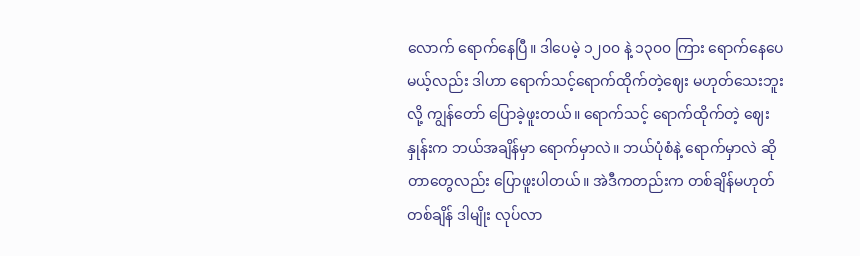လောက် ရောက်နေပြီ။ ဒါပေမဲ့ ၁၂၀၀ နဲ့ ၁၃၀၀ ကြား ရောက်နေပေမယ့်လည်း ဒါဟာ ရောက်သင့်ရောက်ထိုက်တဲ့ဈေး မဟုတ်သေးဘူးလို့ ကျွန်တော် ပြောခဲ့ဖူးတယ်။ ရောက်သင့် ရောက်ထိုက်တဲ့ ဈေးနှုန်းက ဘယ်အချိန်မှာ ရောက်မှာလဲ။ ဘယ်ပုံစံနဲ့ ရောက်မှာလဲ ဆိုတာတွေလည်း ပြောဖူးပါတယ်။ အဲဒီကတည်းက တစ်ချိန်မဟုတ် တစ်ချိန် ဒါမျိုး လုပ်လာ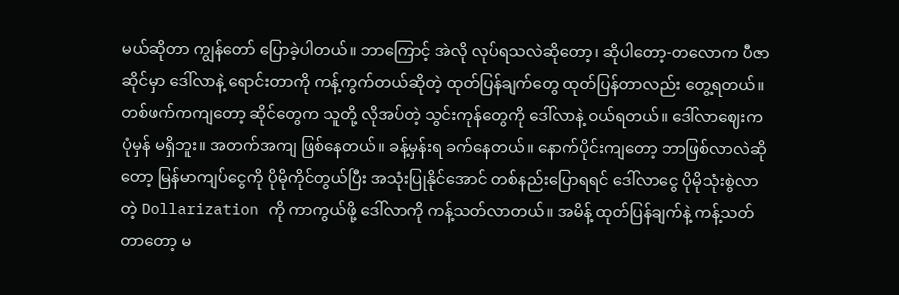မယ်ဆိုတာ ကျွန်တော် ပြောခဲ့ပါတယ်။ ဘာကြောင့် အဲလို လုပ်ရသလဲဆိုတော့၊ ဆိုပါတော့-တလောက ပီဇာဆိုင်မှာ ဒေါ်လာနဲ့ ရောင်းတာကို ကန့်ကွက်တယ်ဆိုတဲ့ ထုတ်ပြန်ချက်တွေ ထုတ်ပြန်တာလည်း တွေ့ရတယ်။ တစ်ဖက်ကကျတော့ ဆိုင်တွေက သူတို့ လိုအပ်တဲ့ သွင်းကုန်တွေကို ဒေါ်လာနဲ့ ဝယ်ရတယ်။ ဒေါ်လာဈေးက ပုံမှန် မရှိဘူး။ အတက်အကျ ဖြစ်နေတယ်။ ခန့်မှန်းရ ခက်နေတယ်။ နောက်ပိုင်းကျတော့ ဘာဖြစ်လာလဲဆိုတော့ မြန်မာကျပ်ငွေကို ပိုမိုကိုင်တွယ်ပြီး အသုံးပြုနိုင်အောင် တစ်နည်းပြောရရင် ဒေါ်လာငွေ ပိုမိုသုံးစွဲလာတဲ့ Dollarization ကို ကာကွယ်ဖို့ ဒေါ်လာကို ကန့်သတ်လာတယ်။ အမိန့် ထုတ်ပြန်ချက်နဲ့ ကန့်သတ်တာတော့ မ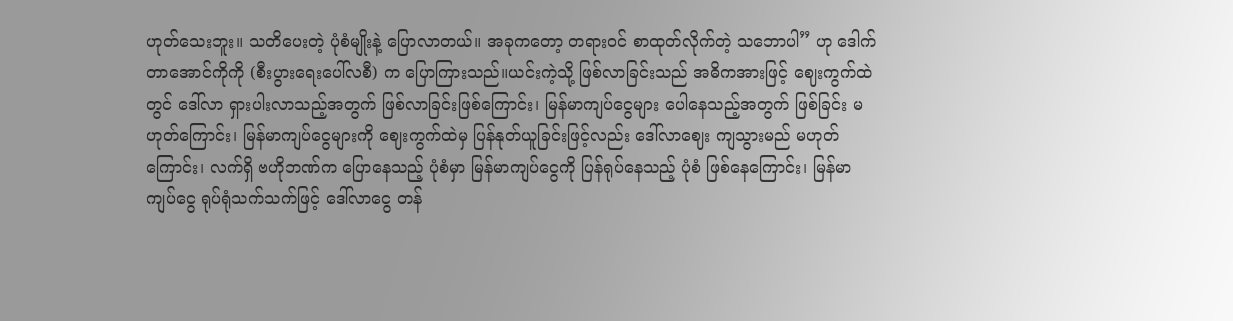ဟုတ်သေးဘူး။ သတိပေးတဲ့ ပုံစံမျိုးနဲ့ ပြောလာတယ်။ အခုကတော့ တရားဝင် စာထုတ်လိုက်တဲ့ သဘောပါ” ဟု ဒေါက်တာအောင်ကိုကို (စီးပွားရေးပေါ်လစီ) က ပြောကြားသည်။ယင်းကဲ့သို့ ဖြစ်လာခြင်းသည် အဓိကအားဖြင့် ဈေးကွက်ထဲတွင် ဒေါ်လာ ရှားပါးလာသည့်အတွက် ဖြစ်လာခြင်းဖြစ်ကြောင်း၊ မြန်မာကျပ်ငွေများ ပေါနေသည့်အတွက် ဖြစ်ခြင်း မဟုတ်ကြောင်း၊ မြန်မာကျပ်ငွေများကို ဈေးကွက်ထဲမှ ပြန်နုတ်ယူခြင်းဖြင့်လည်း ဒေါ်လာဈေး ကျသွားမည် မဟုတ်ကြောင်း၊ လက်ရှိ ဗဟိုဘဏ်က ပြောနေသည့် ပုံစံမှာ မြန်မာကျပ်ငွေကို ပြန်ရုပ်နေသည့် ပုံစံ ဖြစ်နေကြောင်း၊ မြန်မာကျပ်ငွေ ရုပ်ရုံသက်သက်ဖြင့် ဒေါ်လာငွေ တန်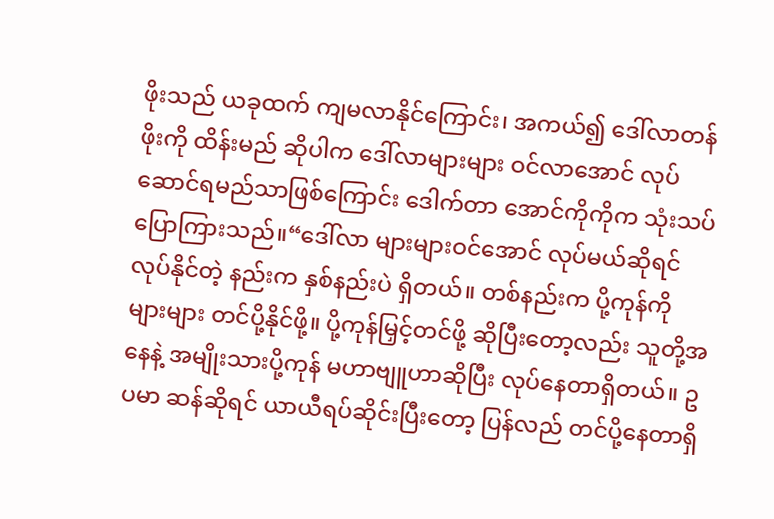ဖိုးသည် ယခုထက် ကျမလာနိုင်ကြောင်း၊ အကယ်၍ ဒေါ်လာတန်ဖိုးကို ထိန်းမည် ဆိုပါက ဒေါ်လာများများ ဝင်လာအောင် လုပ်ဆောင်ရမည်သာဖြစ်ကြောင်း ဒေါက်တာ အောင်ကိုကိုက သုံးသပ်ပြောကြားသည်။“ဒေါ်လာ များများဝင်အောင် လုပ်မယ်ဆိုရင် လုပ်နိုင်တဲ့ နည်းက နှစ်နည်းပဲ ရှိတယ်။ တစ်နည်းက ပို့ကုန်ကို များများ တင်ပို့နိုင်ဖို့။ ပို့ကုန်မြှင့်တင်ဖို့ ဆိုပြီးတော့လည်း သူတို့အနေနဲ့ အမျိုးသားပို့ကုန် မဟာဗျူဟာဆိုပြီး လုပ်နေတာရှိတယ်။ ဥပမာ ဆန်ဆိုရင် ယာယီရပ်ဆိုင်းပြီးတော့ ပြန်လည် တင်ပို့နေတာရှိ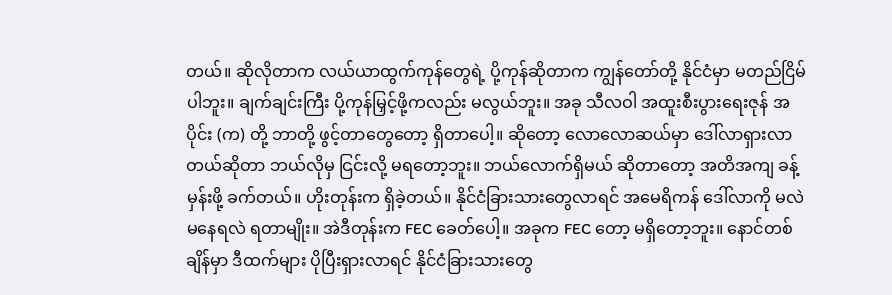တယ်။ ဆိုလိုတာက လယ်ယာထွက်ကုန်တွေရဲ့ ပို့ကုန်ဆိုတာက ကျွန်တော်တို့ နိုင်ငံမှာ မတည်ငြိမ်ပါဘူး။ ချက်ချင်းကြီး ပို့ကုန်မြှင့်ဖို့ကလည်း မလွယ်ဘူး။ အခု သီလဝါ အထူးစီးပွားရေးဇုန် အပိုင်း (က) တို့ ဘာတို့ ဖွင့်တာတွေတော့ ရှိတာပေါ့။ ဆိုတော့ လောလောဆယ်မှာ ဒေါ်လာရှားလာတယ်ဆိုတာ ဘယ်လိုမှ ငြင်းလို့ မရတော့ဘူး။ ဘယ်လောက်ရှိမယ် ဆိုတာတော့ အတိအကျ ခန့်မှန်းဖို့ ခက်တယ်။ ဟိုးတုန်းက ရှိခဲ့တယ်။ နိုင်ငံခြားသားတွေလာရင် အမေရိကန် ဒေါ်လာကို မလဲမနေရလဲ ရတာမျိုး။ အဲဒီတုန်းက FEC ခေတ်ပေါ့။ အခုက FEC တော့ မရှိတော့ဘူး။ နောင်တစ်ချိန်မှာ ဒီထက်များ ပိုပြီးရှားလာရင် နိုင်ငံခြားသားတွေ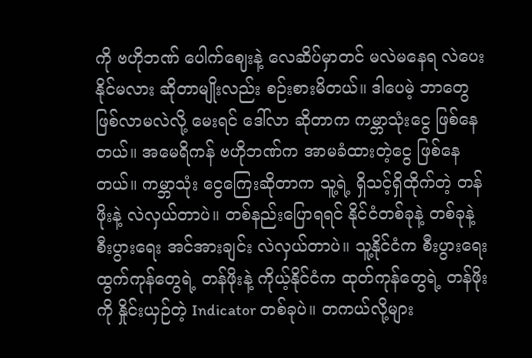ကို ဗဟိုဘဏ် ပေါက်ဈေးနဲ့ လေဆိပ်မှာတင် မလဲမနေရ လဲပေးနိုင်မလား ဆိုတာမျိုးလည်း စဉ်းစားမိတယ်။ ဒါပေမဲ့ ဘာတွေ ဖြစ်လာမလဲလို့ မေးရင် ဒေါ်လာ ဆိုတာက ကမ္ဘာသုံးငွေ ဖြစ်နေတယ်။ အမေရိကန် ဗဟိုဘဏ်က အာမခံထားတဲ့ငွေ ဖြစ်နေတယ်။ ကမ္ဘာသုံး ငွေကြေးဆိုတာက သူ့ရဲ့ ရှိသင့်ရှိထိုက်တဲ့ တန်ဖိုးနဲ့ လဲလှယ်တာပဲ။ တစ်နည်းပြောရရင် နိုင်ငံတစ်ခုနဲ့ တစ်ခုနဲ့ စီးပွားရေး အင်အားချင်း လဲလှယ်တာပဲ။ သူ့နိုင်ငံက စီးပွားရေး ထွက်ကုန်တွေရဲ့ တန်ဖိုးနဲ့ ကိုယ့်နိုင်ငံက ထုတ်ကုန်တွေရဲ့ တန်ဖိုးကို နှိုင်းယှဉ်တဲ့ Indicator တစ်ခုပဲ။ တကယ်လို့များ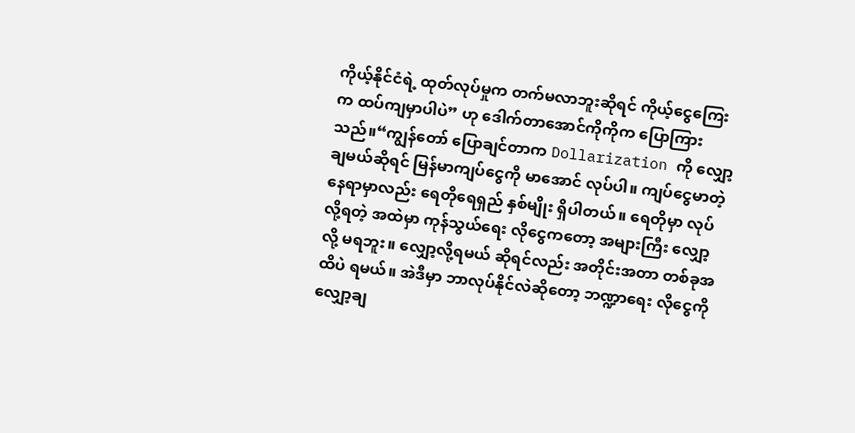ကိုယ့်နိုင်ငံရဲ့ ထုတ်လုပ်မှုက တက်မလာဘူးဆိုရင် ကိုယ့်ငွေကြေးက ထပ်ကျမှာပါပဲ” ဟု ဒေါက်တာအောင်ကိုကိုက ပြောကြားသည်။“ကျွန်တော် ပြောချင်တာက Dollarization ကို လျှော့ချမယ်ဆိုရင် မြန်မာကျပ်ငွေကို မာအောင် လုပ်ပါ။ ကျပ်ငွေမာတဲ့ နေရာမှာလည်း ရေတိုရေရှည် နှစ်မျိုး ရှိပါတယ်။ ရေတိုမှာ လုပ်လို့ရတဲ့ အထဲမှာ ကုန်သွယ်ရေး လိုငွေကတော့ အများကြီး လျှော့လို့ မရဘူး။ လျှော့လို့ရမယ် ဆိုရင်လည်း အတိုင်းအတာ တစ်ခုအထိပဲ ရမယ်။ အဲဒီမှာ ဘာလုပ်နိုင်လဲဆိုတော့ ဘဏ္ဍာရေး လိုငွေကို လျှော့ချ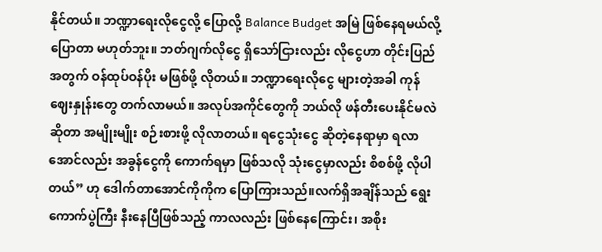နိုင်တယ်။ ဘဏ္ဍာရေးလိုငွေလို့ ပြောလို့ Balance Budget အမြဲ ဖြစ်နေရမယ်လို့ ပြောတာ မဟုတ်ဘူး။ ဘတ်ဂျက်လိုငွေ ရှိသော်ငြားလည်း လိုငွေဟာ တိုင်းပြည်အတွက် ဝန်ထုပ်ဝန်ပိုး မဖြစ်ဖို့ လိုတယ်။ ဘဏ္ဍာရေးလိုငွေ များတဲ့အခါ ကုန်ဈေးနှုန်းတွေ တက်လာမယ်။ အလုပ်အကိုင်တွေကို ဘယ်လို ဖန်တီးပေးနိုင်မလဲဆိုတာ အမျိုးမျိုး စဉ်းစားဖို့ လိုလာတယ်။ ရငွေသုံးငွေ ဆိုတဲ့နေရာမှာ ရလာအောင်လည်း အခွန်ငွေကို ကောက်ရမှာ ဖြစ်သလို သုံးငွေမှာလည်း စိစစ်ဖို့ လိုပါတယ်” ဟု ဒေါက်တာအောင်ကိုကိုက ပြောကြားသည်။လက်ရှိအချိန်သည် ရွေးကောက်ပွဲကြီး နီးနေပြီဖြစ်သည့် ကာလလည်း ဖြစ်နေကြောင်း၊ အစိုး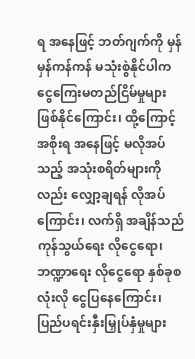ရ အနေဖြင့် ဘတ်ဂျက်ကို မှန်မှန်ကန်ကန် မသုံးစွဲနိုင်ပါက ငွေကြေးမတည်ငြိမ်မှုများ ဖြစ်နိုင်ကြောင်း၊ ထို့ကြောင့် အစိုးရ အနေဖြင့် မလိုအပ်သည့် အသုံးစရိတ်များကိုလည်း လျှော့ချရန် လိုအပ်ကြောင်း၊ လက်ရှိ အချိန်သည် ကုန်သွယ်ရေး လိုငွေရော၊ ဘဏ္ဍာရေး လိုငွေရော နှစ်ခုစလုံးလို ငွေပြနေကြောင်း၊ ပြည်ပရင်းနှီးမြှုပ်နှံမှုများ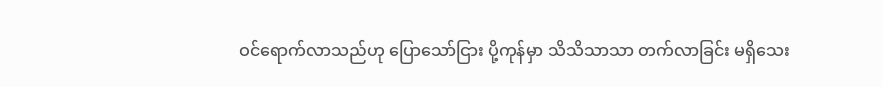ဝင်ရောက်လာသည်ဟု ပြောသော်ငြား ပို့ကုန်မှာ သိသိသာသာ တက်လာခြင်း မရှိသေး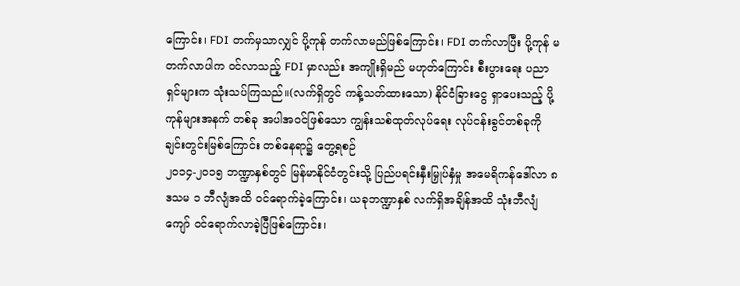ကြောင်း၊ FDI တက်မှသာလျှင် ပို့ကုန် တက်လာမည်ဖြစ်ကြောင်း၊ FDI တက်လာပြီး ပို့ကုန် မတက်လာပါက ဝင်လာသည့် FDI မှာလည်း အကျိုးရှိမည် မဟုတ်ကြောင်း စီးပွားရေး ပညာရှင်များက သုံးသပ်ကြသည်။(လက်ရှိတွင် ကန့်သတ်ထားသော) နိုင်ငံခြားငွေ ရှာပေးသည့် ပို့ကုန်များအနက် တစ်ခု အပါအဝင်ဖြစ်သော ကျွန်းသစ်ထုတ်လုပ်ရေး လုပ်ငန်းခွင်တစ်ခုကို ချင်းတွင်းမြစ်ကြောင်း တစ်နေရာ၌ တွေ့ရစဉ်
၂၀၁၄-၂၀၁၅ ဘဏ္ဍာနှစ်တွင် မြန်မာနိုင်ငံတွင်းသို့ ပြည်ပရင်းနှီးမြှုပ်နှံမှု အမေရိကန်ဒေါ်လာ ၈ ဒသမ ၁ ဘီလျံအထိ ဝင်ရောက်ခဲ့ကြောင်း၊ ယခုဘဏ္ဍာနှစ် လက်ရှိအချိန်အထိ သုံးဘီလျံကျော် ဝင်ရောက်လာခဲ့ပြီဖြစ်ကြောင်း၊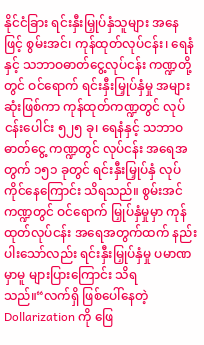နိုင်ငံခြား ရင်းနှီးမြှုပ်နှံသူများ အနေဖြင့် စွမ်းအင်၊ ကုန်ထုတ်လုပ်ငန်း၊ ရေနံနှင့် သဘာဝဓာတ်ငွေ့လုပ်ငန်း ကဏ္ဍတို့တွင် ဝင်ရောက် ရင်းနှီးမြှုပ်နှံမှု အများဆုံးဖြစ်ကာ ကုန်ထုတ်ကဏ္ဍတွင် လုပ်ငန်းပေါင်း ၅၂၅ ခု၊ ရေနံနှင့် သဘာဝဓာတ်ငွေ့ ကဏ္ဍတွင် လုပ်ငန်း အရေအတွက် ၁၅၁ ခုတွင် ရင်းနှီးမြှုပ်နှံ လုပ်ကိုင်နေကြောင်း သိရသည်။ စွမ်းအင်ကဏ္ဍတွင် ဝင်ရောက် မြှုပ်နှံမှုမှာ ကုန်ထုတ်လုပ်ငန်း အရေအတွက်ထက် နည်းပါးသော်လည်း ရင်းနှီးမြှုပ်နှံမှု ပမာဏမှာမူ များပြားကြောင်း သိရသည်။“လက်ရှိ ဖြစ်ပေါ်နေတဲ့ Dollarization ကို ဖြေ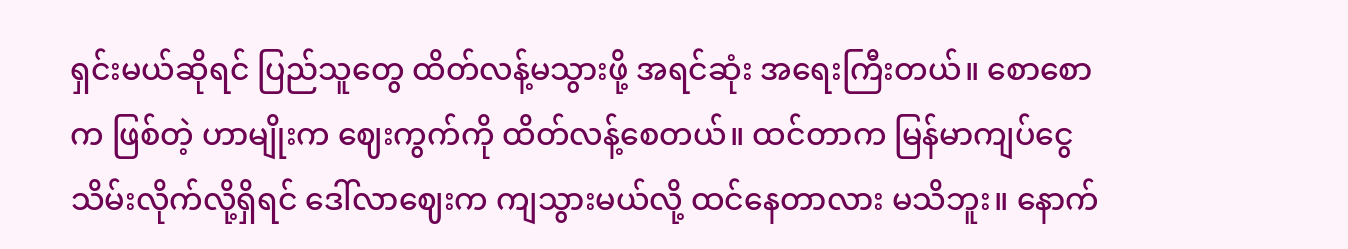ရှင်းမယ်ဆိုရင် ပြည်သူတွေ ထိတ်လန့်မသွားဖို့ အရင်ဆုံး အရေးကြီးတယ်။ စောစောက ဖြစ်တဲ့ ဟာမျိုးက ဈေးကွက်ကို ထိတ်လန့်စေတယ်။ ထင်တာက မြန်မာကျပ်ငွေ သိမ်းလိုက်လို့ရှိရင် ဒေါ်လာဈေးက ကျသွားမယ်လို့ ထင်နေတာလား မသိဘူး။ နောက်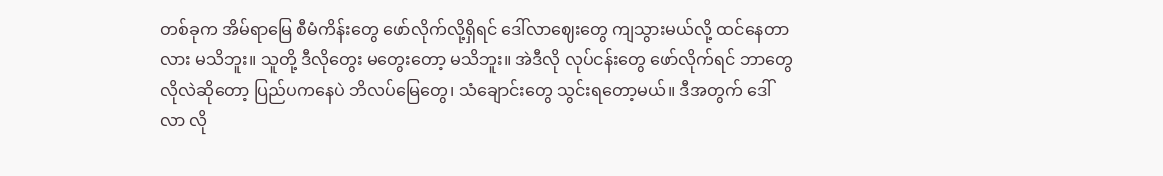တစ်ခုက အိမ်ရာမြေ စီမံကိန်းတွေ ဖော်လိုက်လို့ရှိရင် ဒေါ်လာဈေးတွေ ကျသွားမယ်လို့ ထင်နေတာလား မသိဘူး။ သူတို့ ဒီလိုတွေး မတွေးတော့ မသိဘူး။ အဲဒီလို လုပ်ငန်းတွေ ဖော်လိုက်ရင် ဘာတွေ လိုလဲဆိုတော့ ပြည်ပကနေပဲ ဘိလပ်မြေတွေ၊ သံချောင်းတွေ သွင်းရတော့မယ်။ ဒီအတွက် ဒေါ်လာ လို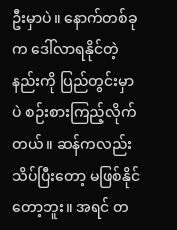ဦးမှာပဲ။ နောက်တစ်ခုက ဒေါ်လာရနိုင်တဲ့နည်းကို ပြည်တွင်းမှာပဲ စဉ်းစားကြည့်လိုက်တယ်။ ဆန်ကလည်း သိပ်ပြီးတော့ မဖြစ်နိုင်တော့ဘူး။ အရင် တ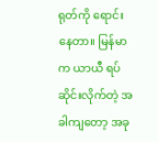ရုတ်ကို ရောင်းနေတာ။ မြန်မာက ယာယီ ရပ်ဆိုင်းလိုက်တဲ့ အခါကျတော့ အခု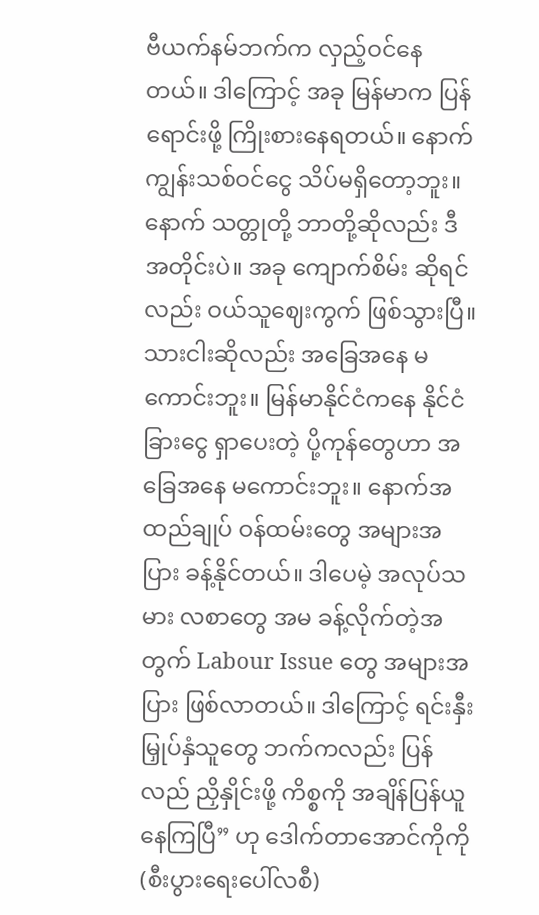ဗီယက်နမ်ဘက်က လှည့်ဝင်နေတယ်။ ဒါကြောင့် အခု မြန်မာက ပြန်ရောင်းဖို့ ကြိုးစားနေရတယ်။ နောက် ကျွန်းသစ်ဝင်ငွေ သိပ်မရှိတော့ဘူး။ နောက် သတ္တုတို့ ဘာတို့ဆိုလည်း ဒီအတိုင်းပဲ။ အခု ကျောက်စိမ်း ဆိုရင်လည်း ဝယ်သူဈေးကွက် ဖြစ်သွားပြီ။ သားငါးဆိုလည်း အခြေအနေ မကောင်းဘူး။ မြန်မာနိုင်ငံကနေ နိုင်ငံခြားငွေ ရှာပေးတဲ့ ပို့ကုန်တွေဟာ အခြေအနေ မကောင်းဘူး။ နောက်အထည်ချုပ် ဝန်ထမ်းတွေ အများအပြား ခန့်နိုင်တယ်။ ဒါပေမဲ့ အလုပ်သမား လစာတွေ အမ ခန့်လိုက်တဲ့အတွက် Labour Issue တွေ အများအပြား ဖြစ်လာတယ်။ ဒါကြောင့် ရင်းနှီးမြှုပ်နှံသူတွေ ဘက်ကလည်း ပြန်လည် ညှိနှိုင်းဖို့ ကိစ္စကို အချိန်ပြန်ယူနေကြပြီ” ဟု ဒေါက်တာအောင်ကိုကို (စီးပွားရေးပေါ်လစီ)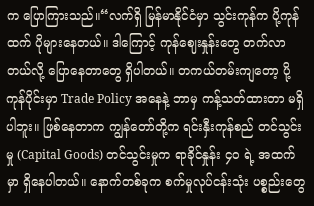က ပြောကြားသည်။“လက်ရှိ မြန်မာနိုင်ငံမှာ သွင်းကုန်က ပို့ကုန်ထက် ပိုများနေတယ်။ ဒါကြောင့် ကုန်ဈေးနှုန်းတွေ တက်လာတယ်လို့ ပြောနေတာတွေ ရှိပါတယ်။ တကယ်တမ်းကျတော့ ပို့ကုန်ပိုင်းမှာ Trade Policy အနေနဲ့ ဘာမှ ကန့်သတ်ထားတာ မရှိပါဘူး။ ဖြစ်နေတာက ကျွန်တော်တို့က ရင်းနှီးကုန်စည် တင်သွင်းမှု (Capital Goods) တင်သွင်းမှုက ရာခိုင်နှုန်း ၄၀ ရဲ့ အထက်မှာ ရှိနေပါတယ်။ နောက်တစ်ခုက စက်မှုလုပ်ငန်းသုံး ပစ္စည်းတွေ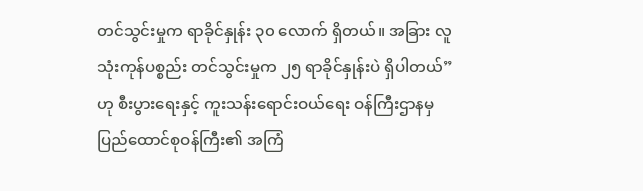တင်သွင်းမှုက ရာခိုင်နှုန်း ၃၀ လောက် ရှိတယ်။ အခြား လူသုံးကုန်ပစ္စည်း တင်သွင်းမှုက ၂၅ ရာခိုင်နှုန်းပဲ ရှိပါတယ်” ဟု စီးပွားရေးနှင့် ကူးသန်းရောင်းဝယ်ရေး ဝန်ကြီးဌာနမှ ပြည်ထောင်စုဝန်ကြီး၏ အကြံ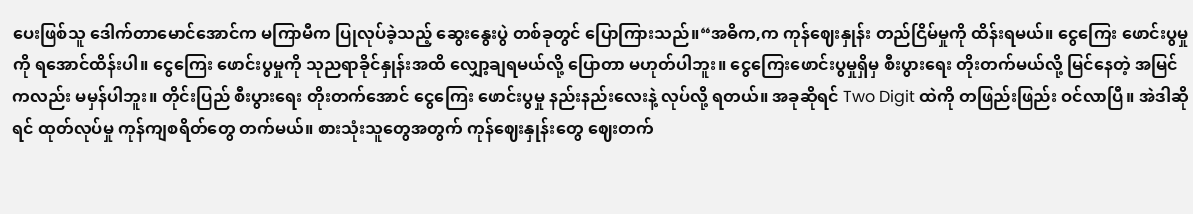ပေးဖြစ်သူ ဒေါက်တာမောင်အောင်က မကြာမီက ပြုလုပ်ခဲ့သည့် ဆွေးနွေးပွဲ တစ်ခုတွင် ပြောကြားသည်။“အဓိက,က ကုန်ဈေးနှုန်း တည်ငြိမ်မှုကို ထိန်းရမယ်။ ငွေကြေး ဖောင်းပွမှုကို ရအောင်ထိန်းပါ။ ငွေကြေး ဖောင်းပွမှုကို သုညရာခိုင်နှုန်းအထိ လျှော့ချရမယ်လို့ ပြောတာ မဟုတ်ပါဘူး။ ငွေကြေးဖောင်းပွမှုရှိမှ စီးပွားရေး တိုးတက်မယ်လို့ မြင်နေတဲ့ အမြင်ကလည်း မမှန်ပါဘူး။ တိုင်းပြည် စီးပွားရေး တိုးတက်အောင် ငွေကြေး ဖောင်းပွမှု နည်းနည်းလေးနဲ့ လုပ်လို့ ရတယ်။ အခုဆိုရင် Two Digit ထဲကို တဖြည်းဖြည်း ဝင်လာပြီ။ အဲဒါဆိုရင် ထုတ်လုပ်မှု ကုန်ကျစရိတ်တွေ တက်မယ်။ စားသုံးသူတွေအတွက် ကုန်ဈေးနှုန်းတွေ ဈေးတက်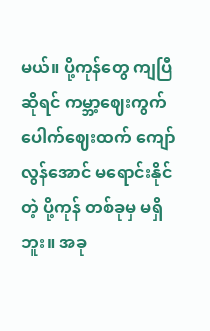မယ်။ ပို့ကုန်တွေ ကျပြီဆိုရင် ကမ္ဘာ့ဈေးကွက် ပေါက်ဈေးထက် ကျော်လွန်အောင် မရောင်းနိုင်တဲ့ ပို့ကုန် တစ်ခုမှ မရှိဘူး။ အခု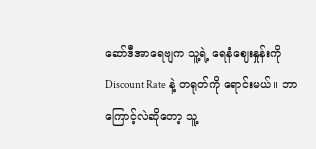ဆော်ဒီအာရေဗျက သူ့ရဲ့ ရေနံဈေးနှုန်းကို Discount Rate နဲ့ တရုတ်ကို ရောင်းမယ်။ ဘာကြောင့်လဲဆိုတော့ သူ့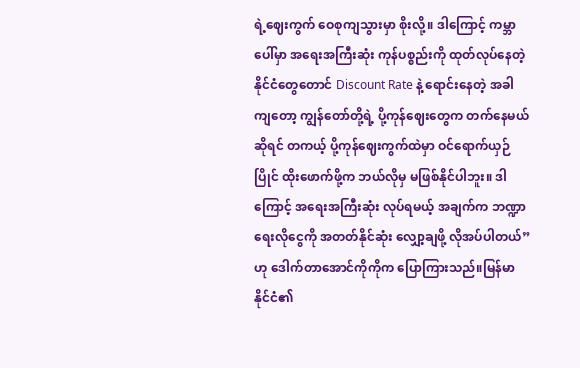ရဲ့ဈေးကွက် ဝေစုကျသွားမှာ စိုးလို့။ ဒါကြောင့် ကမ္ဘာပေါ်မှာ အရေးအကြီးဆုံး ကုန်ပစ္စည်းကို ထုတ်လုပ်နေတဲ့ နိုင်ငံတွေတောင် Discount Rate နဲ့ ရောင်းနေတဲ့ အခါကျတော့ ကျွန်တော်တို့ရဲ့ ပို့ကုန်ဈေးတွေက တက်နေမယ်ဆိုရင် တကယ့် ပို့ကုန်ဈေးကွက်ထဲမှာ ဝင်ရောက်ယှဉ်ပြိုင် ထိုးဖောက်ဖို့က ဘယ်လိုမှ မဖြစ်နိုင်ပါဘူး။ ဒါကြောင့် အရေးအကြီးဆုံး လုပ်ရမယ့် အချက်က ဘဏ္ဍာရေးလိုငွေကို အတတ်နိုင်ဆုံး လျှော့ချဖို့ လိုအပ်ပါတယ်” ဟု ဒေါက်တာအောင်ကိုကိုက ပြောကြားသည်။မြန်မာနိုင်ငံ၏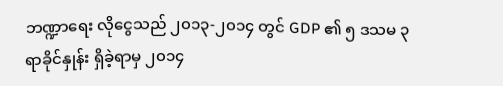ဘဏ္ဍာရေး လိုငွေသည် ၂၀၁၃-၂၀၁၄ တွင် GDP ၏ ၅ ဒသမ ၃ ရာခိုင်နှုန်း ရှိခဲ့ရာမှ ၂၀၁၄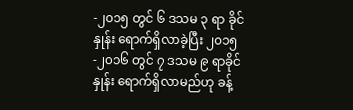-၂၀၁၅ တွင် ၆ ဒသမ ၃ ရာ ခိုင်နှုန်း ရောက်ရှိလာခဲ့ပြီး ၂၀၁၅-၂၀၁၆ တွင် ၇ ဒသမ ၉ ရာခိုင်နှုန်း ရောက်ရှိလာမည်ဟု ခန့်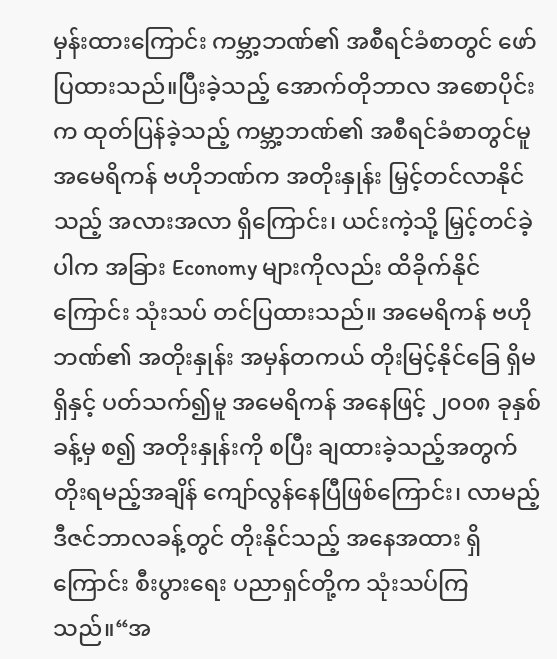မှန်းထားကြောင်း ကမ္ဘာ့ဘဏ်၏ အစီရင်ခံစာတွင် ဖော်ပြထားသည်။ပြီးခဲ့သည့် အောက်တိုဘာလ အစောပိုင်းက ထုတ်ပြန်ခဲ့သည့် ကမ္ဘာ့ဘဏ်၏ အစီရင်ခံစာတွင်မူ အမေရိကန် ဗဟိုဘဏ်က အတိုးနှုန်း မြှင့်တင်လာနိုင်သည့် အလားအလာ ရှိကြောင်း၊ ယင်းကဲ့သို့ မြှင့်တင်ခဲ့ပါက အခြား Economy များကိုလည်း ထိခိုက်နိုင်ကြောင်း သုံးသပ် တင်ပြထားသည်။ အမေရိကန် ဗဟိုဘဏ်၏ အတိုးနှုန်း အမှန်တကယ် တိုးမြင့်နိုင်ခြေ ရှိမရှိနှင့် ပတ်သက်၍မူ အမေရိကန် အနေဖြင့် ၂၀၀၈ ခုနှစ်ခန့်မှ စ၍ အတိုးနှုန်းကို စပြီး ချထားခဲ့သည့်အတွက် တိုးရမည့်အချိန် ကျော်လွန်နေပြီဖြစ်ကြောင်း၊ လာမည့် ဒီဇင်ဘာလခန့်တွင် တိုးနိုင်သည့် အနေအထား ရှိကြောင်း စီးပွားရေး ပညာရှင်တို့က သုံးသပ်ကြသည်။“အ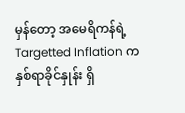မှန်တော့ အမေရိကန်ရဲ့ Targetted Inflation က နှစ်ရာခိုင်နှုန်း ရှိ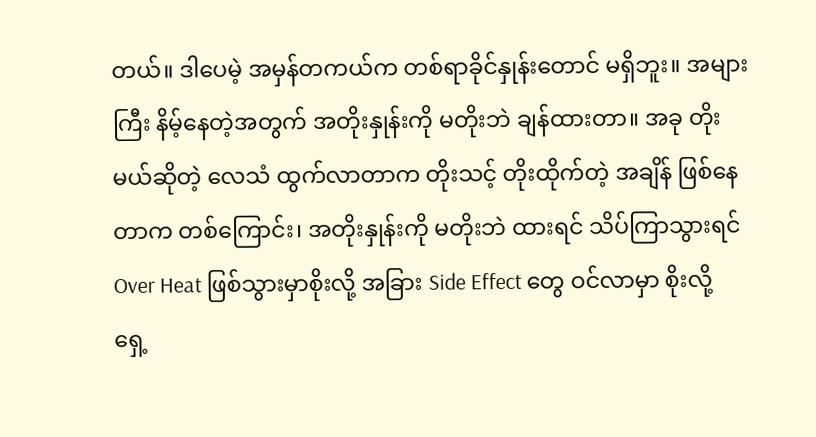တယ်။ ဒါပေမဲ့ အမှန်တကယ်က တစ်ရာခိုင်နှုန်းတောင် မရှိဘူး။ အများကြီး နိမ့်နေတဲ့အတွက် အတိုးနှုန်းကို မတိုးဘဲ ချန်ထားတာ။ အခု တိုးမယ်ဆိုတဲ့ လေသံ ထွက်လာတာက တိုးသင့် တိုးထိုက်တဲ့ အချိန် ဖြစ်နေတာက တစ်ကြောင်း၊ အတိုးနှုန်းကို မတိုးဘဲ ထားရင် သိပ်ကြာသွားရင် Over Heat ဖြစ်သွားမှာစိုးလို့ အခြား Side Effect တွေ ဝင်လာမှာ စိုးလို့ ရှေ့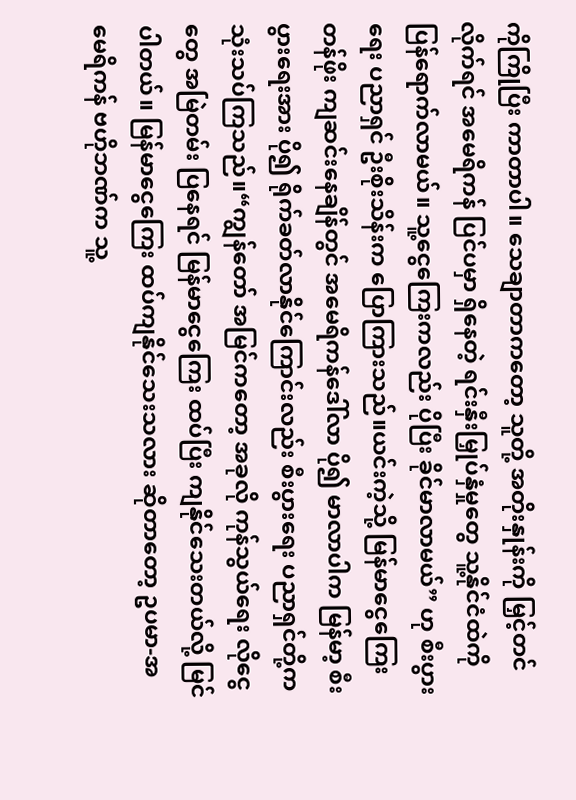ကိုကြိုပြီး ကာတာပါ။ သေချာတာကတော့ သူတို့ အတိုးနှုန်းကို မြှင့်တင်လိုက်ရင် အမေရိကန် ပြင်ပမှာ ရှိနေတဲ့ ရင်းနှီးမြှုပ်နှံမှုတွေ သူ့နိုင်ငံထဲကို ပြန်ရောက်လာမယ်။ သူ့ငွေကြေးကလည်း ပိုပြီး ခိုင်မာလာမယ်” ဟု စီးပွားရေး ပညာရှင် ဦးစိုးသိန်းက ပြောကြားသည်။ယင်းကဲ့သို့ မြန်မာငွေကြေးတန်ဖိုး ကျဆင်းနေချိန်တွင် အမေရိကန်ဒေါ်လာ ပို၍ မာလာပါက မြန်မာ့ စီးပွားရေးအား ပို၍ ရိုက်ခတ်လာနိုင်ကြောင်းလည်း စီးပွားရေး ပညာရှင်တို့က သုံးသပ်ကြသည်။“ကျွန်တော် အမြင်ကတော့ အခုလို ကုန်သွယ်ရေး လိုငွေတွေ အမြဲတမ်း ပြနေရင် မြန်မာငွေကြေး ထပ်ပြီး ကျနိုင်သေးတယ်လို့ မြင်ပါတယ်။ မြန်မာငွေကြေး ထပ်ကျနိုင်သေးသလား ဆိုတာတော့ ဥပမာ-အမေရိကန် ဗဟိုဘဏ်က သူ့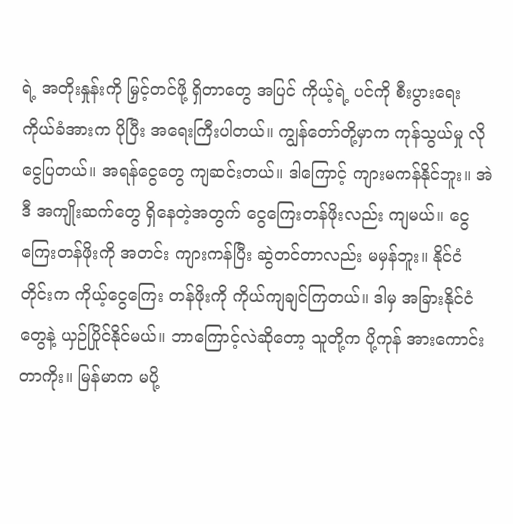ရဲ့ အတိုးနှုန်းကို မြှင့်တင်ဖို့ ရှိတာတွေ အပြင် ကိုယ့်ရဲ့ ပင်ကို စီးပွားရေး ကိုယ်ခံအားက ပိုပြီး အရေးကြီးပါတယ်။ ကျွန်တော်တို့မှာက ကုန်သွယ်မှု လိုငွေပြတယ်။ အရန်ငွေတွေ ကျဆင်းတယ်။ ဒါကြောင့် ကျားမကန်နိုင်ဘူး။ အဲဒီ အကျိုးဆက်တွေ ရှိနေတဲ့အတွက် ငွေကြေးတန်ဖိုးလည်း ကျမယ်။ ငွေကြေးတန်ဖိုးကို အတင်း ကျားကန်ပြီး ဆွဲတင်တာလည်း မမှန်ဘူး။ နိုင်ငံတိုင်းက ကိုယ့်ငွေကြေး တန်ဖိုးကို ကိုယ်ကျချင်ကြတယ်။ ဒါမှ အခြားနိုင်ငံတွေနဲ့ ယှဉ်ပြိုင်နိုင်မယ်။ ဘာကြောင့်လဲဆိုတော့ သူတို့က ပို့ကုန် အားကောင်းတာကိုး။ မြန်မာက မပို့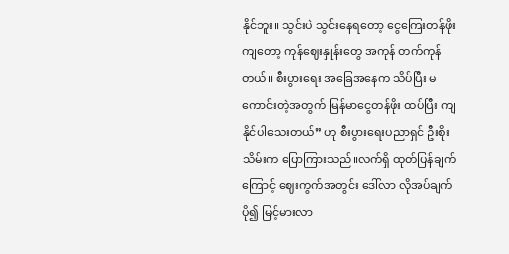နိုင်ဘူး။ သွင်းပဲ သွင်းနေရတော့ ငွေကြေးတန်ဖိုးကျတော့ ကုန်ဈေးနှုန်းတွေ အကုန် တက်ကုန်တယ်။ စီးပွားရေး အခြေအနေက သိပ်ပြီး မကောင်းတဲ့အတွက် မြန်မာငွေတန်ဖိုး ထပ်ပြီး ကျနိုင်ပါသေးတယ်” ဟု စီးပွားရေးပညာရှင် ဦးစိုးသိမ်းက ပြောကြားသည်။လက်ရှိ ထုတ်ပြန်ချက်ကြောင့် ဈေးကွက်အတွင်း ဒေါ်လာ လိုအပ်ချက် ပို၍ မြင့်မားလာ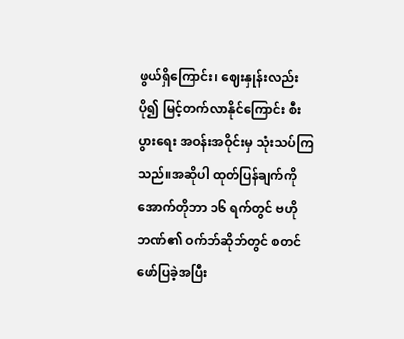ဖွယ်ရှိကြောင်း၊ ဈေးနှုန်းလည်း ပို၍ မြင့်တက်လာနိုင်ကြောင်း စီးပွားရေး အဝန်းအဝိုင်းမှ သုံးသပ်ကြသည်။အဆိုပါ ထုတ်ပြန်ချက်ကို အောက်တိုဘာ ၁၆ ရက်တွင် ဗဟိုဘဏ်၏ ဝက်ဘ်ဆိုဘ်တွင် စတင်ဖော်ပြခဲ့အပြီး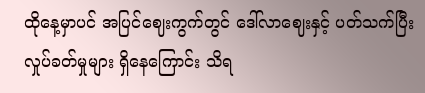ထိုနေ့မှာပင် အပြင်ဈေးကွက်တွင် ဒေါ်လာဈေးနှင့် ပတ်သက်ပြီး လှုပ်ခတ်မှုများ ရှိနေကြောင်း သိရ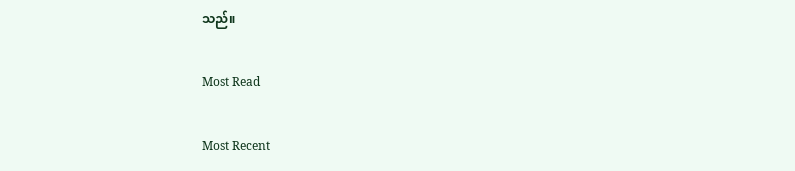သည်။

Most Read

Most Recent